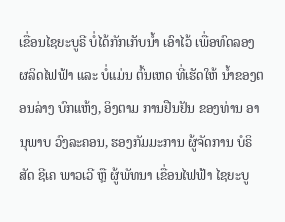ເຂື່ອນໄຊຍະບູຣີ ບໍ່ໄດ້ກັກເກັບນ້ຳ ເອົາໄວ້ ເພື່ອທົດລອງ ຜລິດໄຟຟ້າ ແລະ ບໍ່ແມ່ນ ຕົ້ນເຫດ ທີ່ເຮັດໃຫ້ ນ້ຳຂອງຕອນລ່າງ ບົກແຫ້ງ, ອິງຕາມ ການຢືນຢັນ ຂອງທ່ານ ອານຸພາບ ວົງລະຄອນ, ຮອງກັມມະການ ຜູ້ຈັດການ ບໍຣິສັດ ຊີເຄ ພາວເວີ ຫຼື ຜູ້ພັທນາ ເຂື່ອນໄຟຟ້າ ໄຊຍະບູ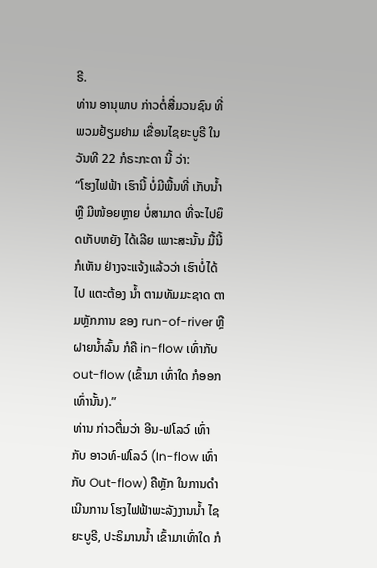ຣີ.
ທ່ານ ອານຸພາບ ກ່າວຕໍ່ສື່ມວນຊົນ ທີ່ພວມຢ້ຽມຢາມ ເຂື່ອນໄຊຍະບູຣີ ໃນວັນທີ 22 ກໍຣະກະດາ ນີ້ ວ່າ:
“ໂຮງໄຟຟ້າ ເຮົານີ້ ບໍ່ມີພື້ນທີ່ ເກັບນ້ຳ ຫຼື ມີໜ້ອຍຫຼາຍ ບໍ່ສາມາດ ທີ່ຈະໄປຍຶດເກັບຫຍັງ ໄດ້ເລີຍ ເພາະສະນັ້ນ ມື້ນີ້ ກໍເຫັນ ຢ່າງຈະແຈ້ງແລ້ວວ່າ ເຮົາບໍ່ໄດ້ໄປ ແຕະຕ້ອງ ນ້ຳ ຕາມທັມມະຊາດ ຕາມຫຼັກການ ຂອງ run-of-river ຫຼືຝາຍນໍ້າລົ້ນ ກໍຄື in-flow ເທົ່າກັບ out-flow (ເຂົ້າມາ ເທົ່າໃດ ກໍອອກເທົ່ານັ້ນ).”
ທ່ານ ກ່າວຕື່ມວ່າ ອີນ-ຟໂລວ໌ ເທົ່າກັບ ອາວທ໌-ຟໂລວ໌ (In-flow ເທົ່າກັບ Out-flow) ຄືຫຼັກ ໃນການດຳເນີນການ ໂຮງໄຟຟ້າພະລັງງານນ້ຳ ໄຊຍະບູຣີ, ປະຣິມານນ້ຳ ເຂົ້າມາເທົ່າໃດ ກໍ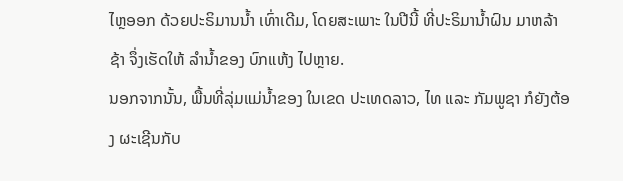ໄຫຼອອກ ດ້ວຍປະຣິມານນ້ຳ ເທົ່າເດີມ, ໂດຍສະເພາະ ໃນປີນີ້ ທີ່ປະຣິມານ້ຳຝົນ ມາຫລ້າຊ້າ ຈຶ່ງເຮັດໃຫ້ ລຳນ້ຳຂອງ ບົກແຫ້ງ ໄປຫຼາຍ.
ນອກຈາກນັ້ນ, ພື້ນທີ່ລຸ່ມແມ່ນ້ຳຂອງ ໃນເຂດ ປະເທດລາວ, ໄທ ແລະ ກັມພູຊາ ກໍຍັງຕ້ອງ ຜະເຊີນກັບ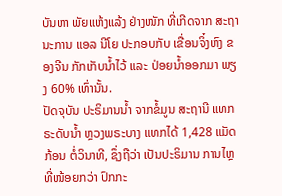ບັນຫາ ພັຍແຫ້ງແລ້ງ ຢ່າງໜັກ ທີ່ເກີດຈາກ ສະຖານະການ ແອລ ນີໂຍ ປະກອບກັບ ເຂື່ອນຈິ໋ງຫົງ ຂອງຈີນ ກັກເກັບນ້ຳໄວ້ ແລະ ປ່ອຍນ້ຳອອກມາ ພຽງ 60% ເທົ່ານັ້ນ.
ປັດຈຸບັນ ປະຣິມານນ້ຳ ຈາກຂໍ້ມູນ ສະຖານີ ແທກຣະດັບນ້ຳ ຫຼວງພຣະບາງ ແທກໄດ້ 1,428 ແມັດກ້ອນ ຕໍ່ວິນາທີ, ຊຶ່ງຖືວ່າ ເປັນປະຣິມານ ການໄຫຼ ທີ່ໜ້ອຍກວ່າ ປົກກະ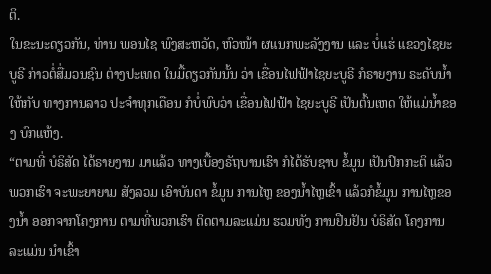ຕິ.
ໃນຂະນະດຽວກັນ, ທ່ານ ພອນໄຊ ພົງສະຫວັດ, ຫົວໜ້າ ຜແນກພະລັງງານ ແລະ ບໍ່ແຮ່ ແຂວງໄຊຍະບູຣີ ກ່າວຕໍ່ສື່ມວນຊົນ ຕ່າງປະເທດ ໃນມື້ດຽວກັນນັ້ນ ວ່າ ເຂື່ອນໄຟຟ້າໄຊຍະບູຣີ ກໍຣາຍງານ ຣະດັບນ້ຳ ໃຫ້ກັບ ທາງການລາວ ປະຈຳທຸກເດືອນ ກໍບໍ່ພົບວ່າ ເຂື່ອນໄຟຟ້າ ໄຊຍະບູຣີ ເປັນຕົ້ນເຫດ ໃຫ້ແມ່ນ້ຳຂອງ ບົກແຫ້ງ.
“ຕາມທີ່ ບໍຣິສັດ ໄດ້ຣາຍງານ ມາແລ້ວ ທາງເບື້ອງຣັຖບານເຮົາ ກໍໄດ້ຮັບຊາບ ຂໍ້ມູນ ເປັນປົກກະຕິ ແລ້ວພວກເຮົາ ຈະພະຍາຍາມ ສັງລວມ ເອົາບັນດາ ຂໍ້ມູນ ການໄຫຼ ຂອງນ້ຳໄຫຼເຂົ້າ ແລ້ວກໍຂໍ້ມູນ ການໄຫຼຂອງນ້ຳ ອອກຈາກໂຄງການ ຕາມທີ່ພວກເຮົາ ຕິດຕາມລະແມ່ນ ຮວມທັງ ການຢືນຢັນ ບໍຣິສັດ ໂຄງການ ລະແມ່ນ ນຳເຂົ້າ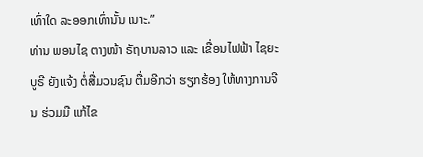ເທົ່າໃດ ລະອອກເທົ່ານັ້ນ ເນາະ.”
ທ່ານ ພອນໄຊ ຕາງໜ້າ ຣັຖບານລາວ ແລະ ເຂື່ອນໄຟຟ້າ ໄຊຍະບູຣີ ຍັງແຈ້ງ ຕໍ່ສື່ມວນຊົນ ຕື່ມອີກວ່າ ຮຽກຮ້ອງ ໃຫ້ທາງການຈີນ ຮ່ວມມື ແກ້ໄຂ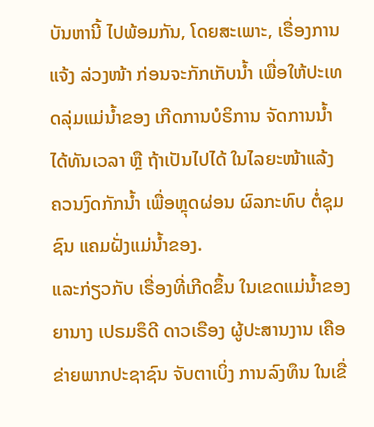ບັນຫານີ້ ໄປພ້ອມກັນ, ໂດຍສະເພາະ, ເຣື່ອງການແຈ້ງ ລ່ວງໜ້າ ກ່ອນຈະກັກເກັບນ້ຳ ເພື່ອໃຫ້ປະເທດລຸ່ມແມ່ນ້ຳຂອງ ເກີດການບໍຣິການ ຈັດການນ້ຳ ໄດ້ທັນເວລາ ຫຼື ຖ້າເປັນໄປໄດ້ ໃນໄລຍະໜ້າແລ້ງ ຄວນງົດກັກນ້ຳ ເພື່ອຫຼຸດຜ່ອນ ຜົລກະທົບ ຕໍ່ຊຸມຊົນ ແຄມຝັ່ງແມ່ນ້ຳຂອງ.
ແລະກ່ຽວກັບ ເຣື່ອງທີ່ເກີດຂຶ້ນ ໃນເຂດແມ່ນໍ້າຂອງ ຍານາງ ເປຣມຣຶດີ ດາວເຣືອງ ຜູ້ປະສານງານ ເຄືອຂ່າຍພາກປະຊາຊົນ ຈັບຕາເບິ່ງ ການລົງທຶນ ໃນເຂື່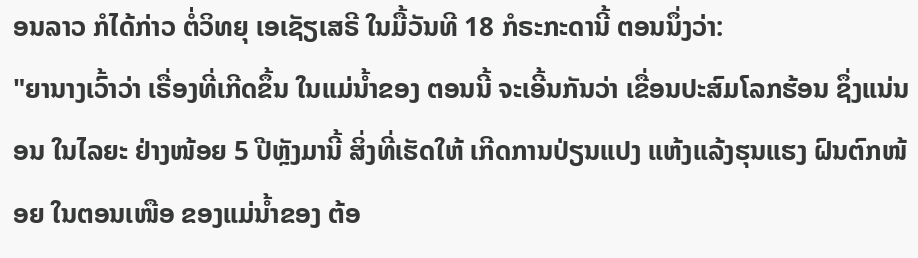ອນລາວ ກໍໄດ້ກ່າວ ຕໍ່ວິທຍຸ ເອເຊັຽເສຣີ ໃນມື້ວັນທີ 18 ກໍຣະກະດານີ້ ຕອນນຶ່ງວ່າ:
"ຍານາງເວົ້າວ່າ ເຣື່ອງທີ່ເກີດຂຶ້ນ ໃນແມ່ນໍ້າຂອງ ຕອນນີ້ ຈະເອີ້ນກັນວ່າ ເຂື່ອນປະສົມໂລກຮ້ອນ ຊຶ່ງແນ່ນອນ ໃນໄລຍະ ຢ່າງໜ້ອຍ 5 ປີຫຼັງມານີ້ ສິ່ງທີ່ເຮັດໃຫ້ ເກີດການປ່ຽນແປງ ແຫ້ງແລ້ງຮຸນແຮງ ຝົນຕົກໜ້ອຍ ໃນຕອນເໜືອ ຂອງແມ່ນໍ້າຂອງ ຕ້ອ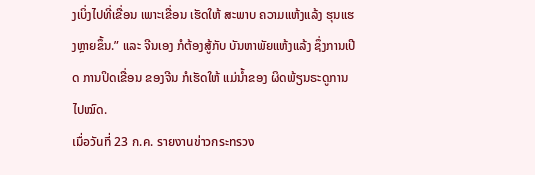ງເບິ່ງໄປທີ່ເຂື່ອນ ເພາະເຂື່ອນ ເຮັດໃຫ້ ສະພາບ ຄວາມແຫ້ງແລ້ງ ຮຸນແຮງຫຼາຍຂຶ້ນ.” ແລະ ຈີນເອງ ກໍຕ້ອງສູ້ກັບ ບັນຫາພັຍແຫ້ງແລ້ງ ຊຶ່ງການເປີດ ການປິດເຂື່ອນ ຂອງຈີນ ກໍເຮັດໃຫ້ ແມ່ນໍ້າຂອງ ຜິດພ້ຽນຣະດູການໄປໝົດ.
เมื่อวันที่ 23 ก.ค. รายงานข่าวกระทรวง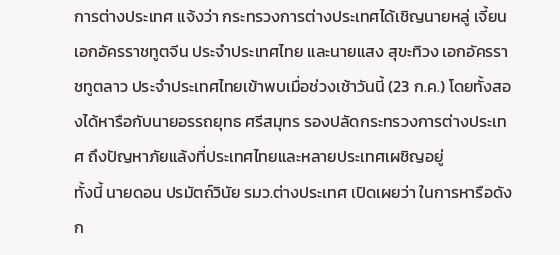การต่างประเทศ แจ้งว่า กระทรวงการต่างประเทศได้เชิญนายหลู่ เจี้ยน เอกอัครราชทูตจีน ประจำประเทศไทย และนายแสง สุขะทิวง เอกอัครราชทูตลาว ประจำประเทศไทยเข้าพบเมื่อช่วงเช้าวันนี้ (23 ก.ค.) โดยทั้งสองได้หารือกับนายอรรถยุทธ ศรีสมุทร รองปลัดกระทรวงการต่างประเทศ ถึงปัญหาภัยแล้งที่ประเทศไทยและหลายประเทศเผชิญอยู่
ทั้งนี้ นายดอน ปรมัตถ์วินัย รมว.ต่างประเทศ เปิดเผยว่า ในการหารือดังก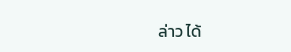ล่าว ได้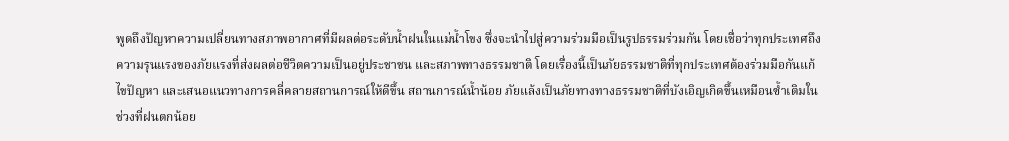พูดถึงปัญหาความเปลี่ยนทางสภาพอากาศที่มีผลต่อระดับน้ำฝนในแม่น้ำโขง ซึ่งจะนำไปสู่ความร่วมมือเป็นรูปธรรมร่วมกัน โดยเชื่อว่าทุกประเทศถึงความรุนแรงของภัยแรงที่ส่งผลต่อชีวิตความเป็นอยู่ประชาชน และสภาพทางธรรมชาติ โดยเรื่องนี้เป็นภัยธรรมชาติที่ทุกประเทศต้องร่วมมือกันแก้ไขปัญหา และเสนอแนวทางการคลี่คลายสถานการณ์ให้ดีขึ้น สถานการณ์น้ำน้อย ภัยแล้งเป็นภัยทางทางธรรมชาติที่บังเอิญเกิดขึ้นเหมือนซ้ำเติมในช่วงที่ฝนตกน้อย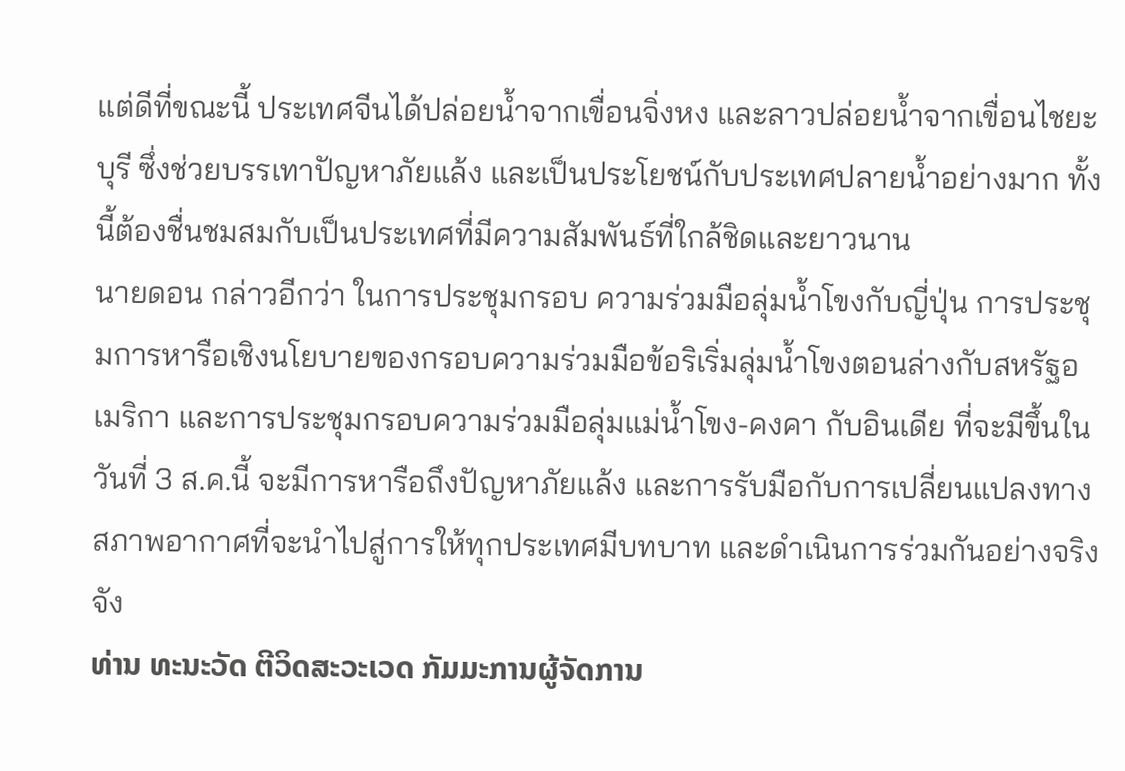แต่ดีที่ขณะนี้ ประเทศจีนได้ปล่อยน้ำจากเขื่อนจิ่งหง และลาวปล่อยน้ำจากเขื่อนไชยะบุรี ซึ่งช่วยบรรเทาปัญหาภัยแล้ง และเป็นประโยชน์กับประเทศปลายน้ำอย่างมาก ทั้งนี้ต้องชื่นชมสมกับเป็นประเทศที่มีความสัมพันธ์ที่ใกล้ชิดและยาวนาน
นายดอน กล่าวอีกว่า ในการประชุมกรอบ ความร่วมมือลุ่มน้ำโขงกับญี่ปุ่น การประชุมการหารือเชิงนโยบายของกรอบความร่วมมือข้อริเริ่มลุ่มน้ำโขงตอนล่างกับสหรัฐอเมริกา และการประชุมกรอบความร่วมมือลุ่มแม่น้ำโขง-คงคา กับอินเดีย ที่จะมีขึ้นในวันที่ 3 ส.ค.นี้ จะมีการหารือถึงปัญหาภัยแล้ง และการรับมือกับการเปลี่ยนแปลงทางสภาพอากาศที่จะนำไปสู่การให้ทุกประเทศมีบทบาท และดำเนินการร่วมกันอย่างจริงจัง
ທ່ານ ທະນະວັດ ຕີວິດສະວະເວດ ກັມມະການຜູ້ຈັດການ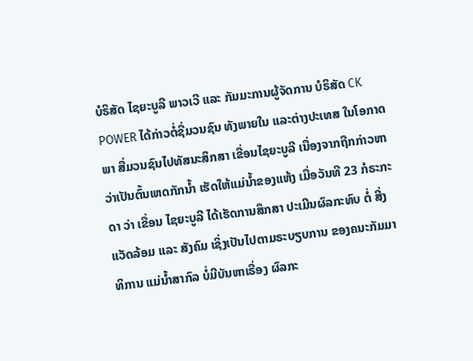ບໍຣິສັດ ໄຊຍະບູລີ ພາວເວີ ແລະ ກັມມະການຜູ້ຈັດການ ບໍຣິສັດ CK POWER ໄດ້ກ່າວຕໍ່ຊື່ມວນຊົນ ທັງພາຍໃນ ແລະຕ່າງປະເທສ ໃນໂອກາດພາ ສື່ມວນຊົນໄປທັສນະສຶກສາ ເຂື່ອນໄຊຍະບູລີ ເນື່ອງຈາກຖືກກ່າວຫາ ວ່າເປັນຕົ້ນເຫດກັກນໍ້າ ເຮັດໃຫ້ແມ່ນໍ້າຂອງແຫ້ງ ເມື່ອວັນທີ 23 ກໍຣະກະດາ ວ່າ ເຂື່ອນ ໄຊຍະບູລີ ໄດ້ເຮັດການສຶກສາ ປະເມີນຜົລກະທົບ ຕໍ່ ສີ່ງແວັດລ້ອມ ແລະ ສັງຄົມ ເຊິ່ງເປັນໄປຕາມຣະບຽບການ ຂອງຄນະກັມມາທິການ ແມ່ນໍ້າສາກົລ ບໍ່ມີບັນຫາເຣື່ອງ ຜົລກະ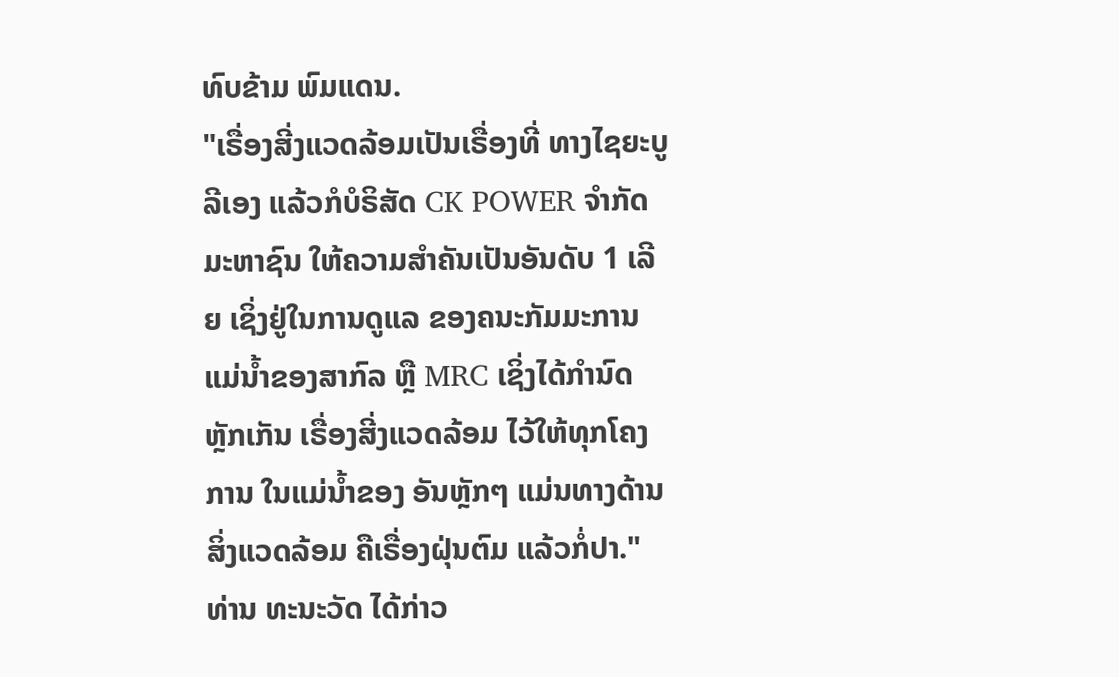ທົບຂ້າມ ພົມແດນ.
"ເຣື່ອງສີ່ງແວດລ້ອມເປັນເຣື່ອງທີ່ ທາງໄຊຍະບູລີເອງ ແລ້ວກໍບໍຣິສັດ CK POWER ຈຳກັດມະຫາຊົນ ໃຫ້ຄວາມສຳຄັນເປັນອັນດັບ 1 ເລີຍ ເຊິ່ງຢູ່ໃນການດູແລ ຂອງຄນະກັມມະການ ແມ່ນໍ້າຂອງສາກົລ ຫຼື MRC ເຊິ່ງໄດ້ກຳນົດຫຼັກເກັນ ເຣື່ອງສີ່ງແວດລ້ອມ ໄວ້ໃຫ້ທຸກໂຄງການ ໃນແມ່ນໍ້າຂອງ ອັນຫຼັກໆ ແມ່ນທາງດ້ານສິ່ງແວດລ້ອມ ຄືເຣື່ອງຝຸ່ນຕົມ ແລ້ວກໍ່ປາ."
ທ່ານ ທະນະວັດ ໄດ້ກ່າວ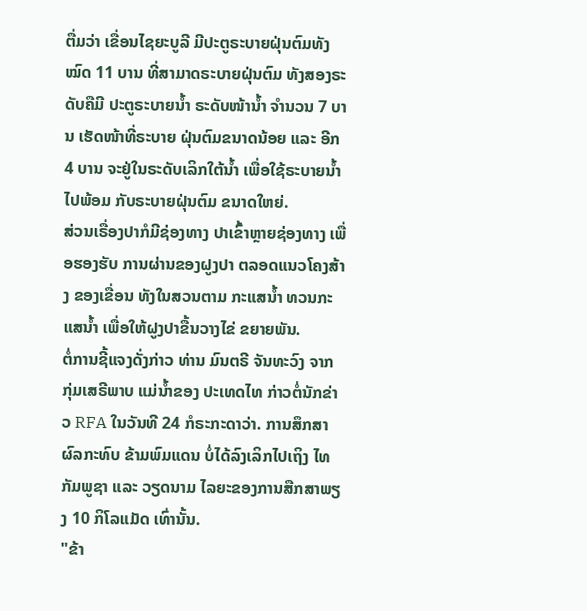ຕື່ມວ່າ ເຂື່ອນໄຊຍະບູລີ ມີປະຕູຣະບາຍຝຸ່ນຕົມທັງໝົດ 11 ບານ ທີ່ສາມາດຣະບາຍຝຸ່ນຕົມ ທັງສອງຣະດັບຄືມີ ປະຕູຣະບາຍນໍ້າ ຣະດັບໜ້ານໍ້າ ຈຳນວນ 7 ບານ ເຮັດໜ້າທີ່ຣະບາຍ ຝຸ່ນຕົມຂນາດນ້ອຍ ແລະ ອີກ 4 ບານ ຈະຢູ່ໃນຣະດັບເລິກໃຕ້ນໍ້າ ເພື່ອໃຊ້ຣະບາຍນໍ້າໄປພ້ອມ ກັບຣະບາຍຝຸ່ນຕົມ ຂນາດໃຫຍ່.
ສ່ວນເຣື່ອງປາກໍມີຊ່ອງທາງ ປາເຂົ້າຫຼາຍຊ່ອງທາງ ເພື່ອຮອງຮັບ ການຜ່ານຂອງຝູງປາ ຕລອດແນວໂຄງສ້າງ ຂອງເຂື່ອນ ທັງໃນສວນຕາມ ກະແສນໍ້າ ທວນກະແສນໍ້າ ເພື່ອໃຫ້ຝູງປາຂື້ນວາງໄຂ່ ຂຍາຍພັນ.
ຕໍ່ການຊີ້ແຈງດັ່ງກ່າວ ທ່ານ ມົນຕຣີ ຈັນທະວົງ ຈາກ ກຸ່ມເສຣີພາບ ແມ່ນໍ້າຂອງ ປະເທດໄທ ກ່າວຕໍ່ນັກຂ່າວ RFA ໃນວັນທີ 24 ກໍຣະກະດາວ່າ. ການສຶກສາຜົລກະທົບ ຂ້າມພົມແດນ ບໍ່ໄດ້ລົງເລິກໄປເຖິງ ໄທ ກັມພູຊາ ແລະ ວຽດນາມ ໄລຍະຂອງການສືກສາພຽງ 10 ກິໂລແມັດ ເທົ່ານັ້ນ.
"ຂ້າ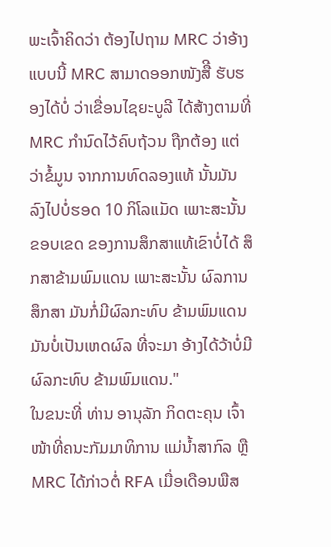ພະເຈົ້າຄິດວ່າ ຕ້ອງໄປຖາມ MRC ວ່າອ້າງແບບນີ້ MRC ສາມາດອອກໜັງສືີ ຮັບຮອງໄດ້ບໍ່ ວ່າເຂື່ອນໄຊຍະບູລີ ໄດ້ສ້າງຕາມທີ່ MRC ກຳນົດໄວ້ຄົບຖ້ວນ ຖືກຕ້ອງ ແຕ່ວ່າຂໍ້ມູນ ຈາກການທົດລອງແທ້ ນັ້ນມັນລົງໄປບໍ່ຮອດ 10 ກິໂລແມັດ ເພາະສະນັ້ນ ຂອບເຂດ ຂອງການສຶກສາແທ້ເຂົາບໍ່ໄດ້ ສຶກສາຂ້າມພົມແດນ ເພາະສະນັ້ນ ຜົລການສຶກສາ ມັນກໍ່ມີຜົລກະທົບ ຂ້າມພົມແດນ ມັນບໍ່ເປັນເຫດຜົລ ທີ່ຈະມາ ອ້າງໄດ້ວ້າບໍ່ມີ ຜົລກະທົບ ຂ້າມພົມແດນ."
ໃນຂນະທີ່ ທ່ານ ອານຸລັກ ກິດຕະຄຸນ ເຈົ້າໜ້າທີ່ຄນະກັມມາທິການ ແມ່ນໍ້າສາກົລ ຫຼື MRC ໄດ້ກ່າວຕໍ່ RFA ເມື່ອເດືອນພືສ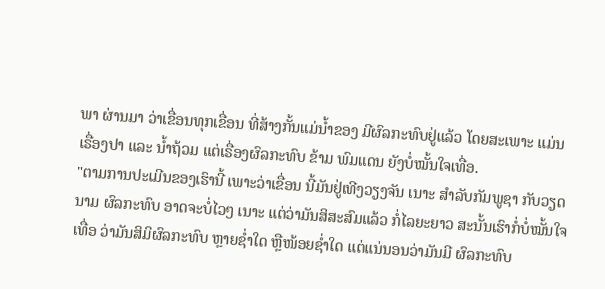ພາ ຜ່ານມາ ວ່າເຂື່ອນທຸກເຂື່ອນ ທີ່ສ້າງກັ້ນແມ່ນໍ້າຂອງ ມີຜົລກະທົບຢູ່ແລ້ວ ໂດຍສະເພາະ ແມ່ນເຣື່ອງປາ ແລະ ນໍ້າຖ້ວມ ແຕ່ເຣື່ອງຜົລກະທົບ ຂ້າມ ພົມແດນ ຍັງບໍ່ໝັ້ນໃຈເທື່ອ.
"ຕາມການປະເມີນຂອງເຮົານີ້ ເພາະວ່າເຂື່ອນ ນີ້ມັນຢູ່ເທີງວຽງຈັນ ເນາະ ສຳລັບກັມພູຊາ ກັບວຽດນາມ ຜົລກະທົບ ອາດຈະບໍ່ໄວໆ ເນາະ ແຕ່ວ່າມັນສິສະສົມແລ້ວ ກໍ່ໄລຍະຍາວ ສະນັ້ນເຮົາກໍ່ບໍ່ໝັ້ນໃຈເທື່ອ ວ່າມັນສິມິຜົລກະທົບ ຫຼາຍຊໍ່າໃດ ຫຼືໜ້ອຍຊໍ່າໃດ ແຕ່ແນ່ນອນວ່າມັນມີ ຜົລກະທົບ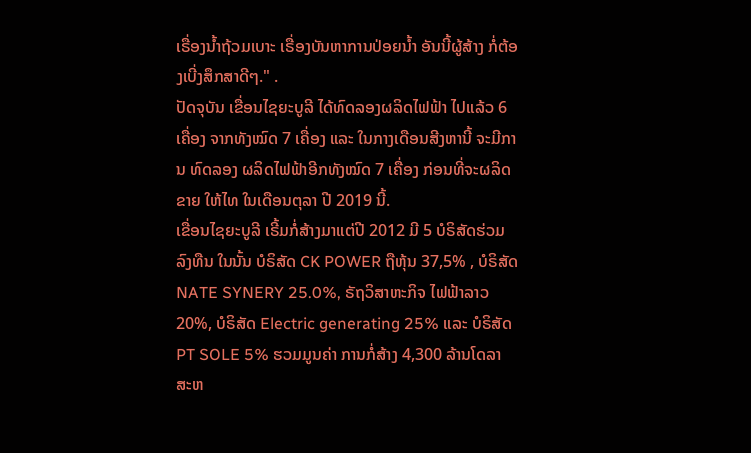ເຣື່ອງນໍ້າຖ້ວມເບາະ ເຣື່ອງບັນຫາການປ່ອຍນໍ້າ ອັນນີ້ຜູ້ສ້າງ ກໍ່ຕ້ອງເບີ່ງສຶກສາດີໆ." .
ປັດຈຸບັນ ເຂື່ອນໄຊຍະບູລີ ໄດ້ທົດລອງຜລິດໄຟຟ້າ ໄປແລ້ວ 6 ເຄື່ອງ ຈາກທັງໝົດ 7 ເຄື່ອງ ແລະ ໃນກາງເດືອນສີງຫານີ້ ຈະມີການ ທົດລອງ ຜລິດໄຟຟ້າອີກທັງໝົດ 7 ເຄື່ອງ ກ່ອນທີ່ຈະຜລິດຂາຍ ໃຫ້ໄທ ໃນເດືອນຕຸລາ ປີ 2019 ນີ້.
ເຂື່ອນໄຊຍະບູລີ ເຣີ້ມກໍ່ສ້າງມາແຕ່ປີ 2012 ມີ 5 ບໍຣິສັດຮ່ວມລົງທືນ ໃນນັ້ນ ບໍຣິສັດ CK POWER ຖືຫຸ້ນ 37,5% , ບໍຣິສັດ NATE SYNERY 25.0%, ຣັຖວິສາຫະກິຈ ໄຟຟ້າລາວ 20%, ບໍຣິສັດ Electric generating 25% ແລະ ບໍຣິສັດ PT SOLE 5% ຮວມມູນຄ່າ ການກໍ່ສ້າງ 4,300 ລ້ານໂດລາ ສະຫ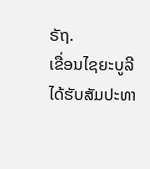ຣັຖ.
ເຂື່ອນໄຊຍະບູລີ ໄດ້ຮັບສັມປະທາ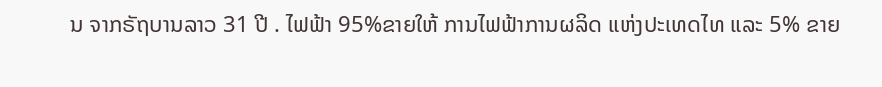ນ ຈາກຣັຖບານລາວ 31 ປີ . ໄຟຟ້າ 95%ຂາຍໃຫ້ ການໄຟຟ້າການຜລິດ ແຫ່ງປະເທດໄທ ແລະ 5% ຂາຍ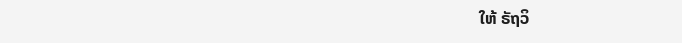ໃຫ້ ຣັຖວິ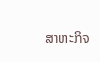ສາຫະກິຈ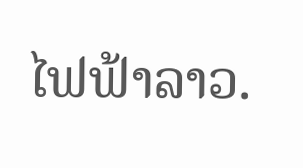ໄຟຟ້າລາວ.